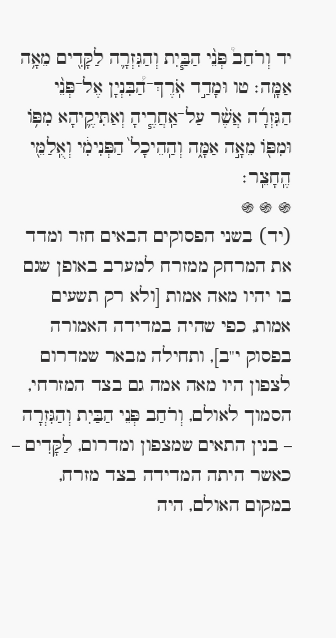יד וְרֹחַב֩ פְּנֵ֨י הַבַּ֧יִת וְהַגִּזְרָ֛ה לַקָּדִ֖ים מֵאָ֥ה אַמָּֽה׃ טו וּמָדַ֣ד אֹֽרֶךְ־הַ֠בִּנְיָן אֶל־פְּנֵ֨י הַגִּזְרָ֜ה אֲשֶׁ֨ר עַל־אַֽחֲרֶ֧יהָ וְאַתִּיקֶ֛יהָא מִפּ֥וֹ וּמִפּ֖וֹ מֵאָ֣ה אַמָּ֑ה וְהַֽהֵיכָל֙ הַפְּנִימִ֔י וְאֻֽלַמֵּ֖י הֶֽחָצֵֽר׃
֍ ֍ ֍
(יד) בשני הפסוקים הבאים חזר ומדד את המרחק ממזרח למערב באופן שגם בו יהיו מאה אמות [ולא רק תשעים אמות, כפי שהיה במדידה האמורה בפסוק י"ב], ותחילה מבאר שמדרום לצפון היו מאה אמה גם בצד המזרחי, הסמוך לאולם, וְרֹחַב פְּנֵי הַבַּיִת וְהַגִּזְרָה – בנין התאים שמצפון ומדרום, לַקָּדִים – כאשר היתה המדידה בצד מזרח, במקום האולם, היה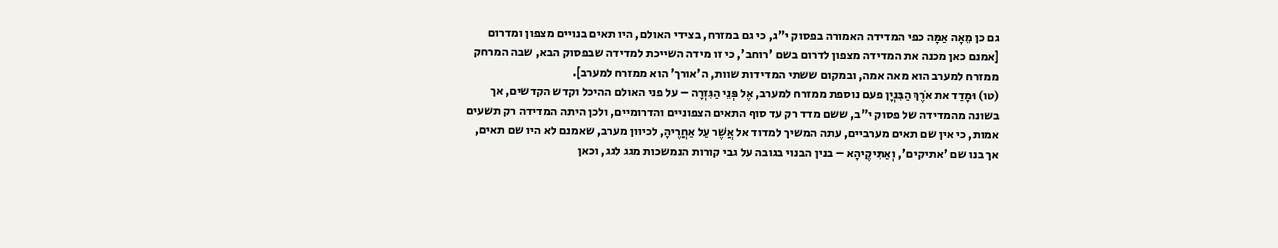גם כן מֵאָה אַמָּה כפי המדידה האמורה בפסוק י"ג, כי גם במזרח, בצידי האולם, היו תאים בנויים מצפון ומדרום [אמנם כאן מכנה את המדידה מצפון לדרום בשם 'רוחב', כי זו מידה השייכת למדידה שבפסוק הבא, שבה המרחק ממזרח למערב הוא מאה אמה, ובמקום ששתי המדידות שוות, ה'אורך' הוא ממזרח למערב].
(טו) וּמָדַד את אֹרֶךְ הַבִּנְיָן פעם נוספת ממזרח למערב, אֶל פְּנֵי הַגִּזְרָה – על פני האולם ההיכל וקדש הקדשים, אך בשונה מהמדידה של פסוק י"ב, ששם מדד רק עד סוף התאים הצפוניים והדרומיים, ולכן היתה המדידה רק תשעים אמות, כי אין שם תאים מערביים, עתה המשיך למדוד אל אֲשֶׁר עַל אַחֲרֶיהָ, לכיוון מערב, שאמנם לא היו שם תאים, אך בנו שם 'אתיקים', וְאַתִּיקֶיהָא – בנין הבנוי בגובה על גבי קורות הנמשכות מגג לגג, וכאן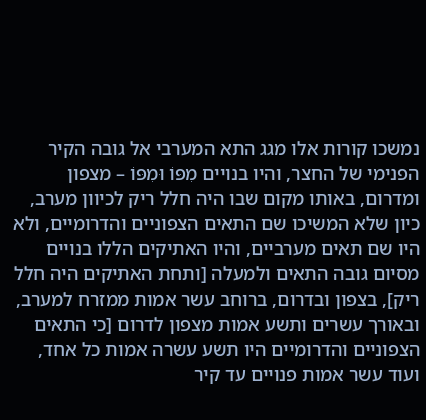נמשכו קורות אלו מגג התא המערבי אל גובה הקיר הפנימי של החצר, והיו בנויים מִפּוֹ וּמִפּוֹ – מצפון ומדרום, באותו מקום שבו היה חלל ריק לכיוון מערב, כיון שלא המשיכו שם התאים הצפוניים והדרומיים, ולא היו שם תאים מערביים, והיו האתיקים הללו בנויים מסיום גובה התאים ולמעלה [ותחת האתיקים היה חלל ריק], בצפון ובדרום, ברוחב עשר אמות ממזרח למערב, ובאורך עשרים ותשע אמות מצפון לדרום [כי התאים הצפוניים והדרומיים היו תשע עשרה אמות כל אחד, ועוד עשר אמות פנויים עד קיר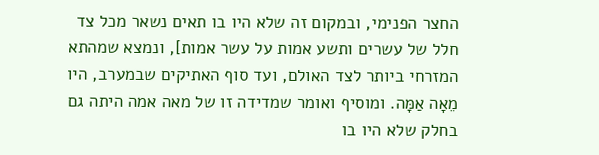החצר הפנימי, ובמקום זה שלא היו בו תאים נשאר מכל צד חלל של עשרים ותשע אמות על עשר אמות], ונמצא שמהתא המזרחי ביותר לצד האולם, ועד סוף האתיקים שבמערב, היו מֵאָה אַמָּה. ומוסיף ואומר שמדידה זו של מאה אמה היתה גם בחלק שלא היו בו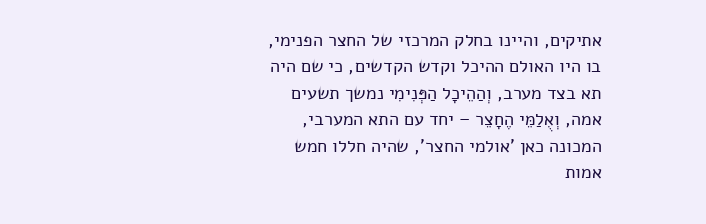אתיקים, והיינו בחלק המרכזי של החצר הפנימי, בו היו האולם ההיכל וקדש הקדשים, כי שם היה תא בצד מערב, וְהַהֵיכָל הַפְּנִימִי נמשך תשעים אמה, וְאֻלַמֵּי הֶחָצֵר – יחד עם התא המערבי, המכונה כאן 'אולמי החצר', שהיה חללו חמש אמות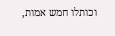וכותלו חמש אמות,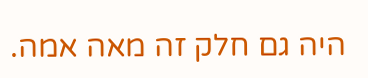היה גם חלק זה מאה אמה.